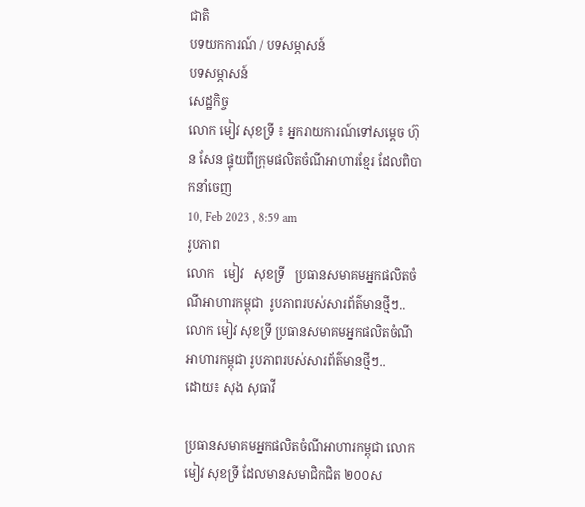ជាតិ
បទយកការណ៍ / បទសម្ភាសន៍
បទសម្ភាសន៍
សេដ្ឋកិច្ច
លោក មៀវ សុខទ្រី ៖ អ្នករាយការណ៍ទៅសម្តេច ហ៊ុន សែន ផ្ទុយពីក្រុមផលិតចំណីអាហារខ្មែរ ដែលពិបាកនាំចេញ
10, Feb 2023 , 8:59 am
រូបភាព
លោក   មៀវ   សុខទ្រី   ប្រធានសមាគមអ្នកផលិតចំណីអាហារកម្ពុជា  រូបភាពរបស់សារព័ត៌មានថ្មីៗ..
លោក មៀវ សុខទ្រី ប្រធានសមាគមអ្នកផលិតចំណីអាហារកម្ពុជា រូបភាពរបស់សារព័ត៌មានថ្មីៗ..
ដោយ៖ សុង សុធាវី

ប្រធានសមាគមអ្នកផលិតចំណីអាហារកម្ពុជា លោក មៀវ សុខទ្រី ដែលមានសមាជិកជិត ២០០ស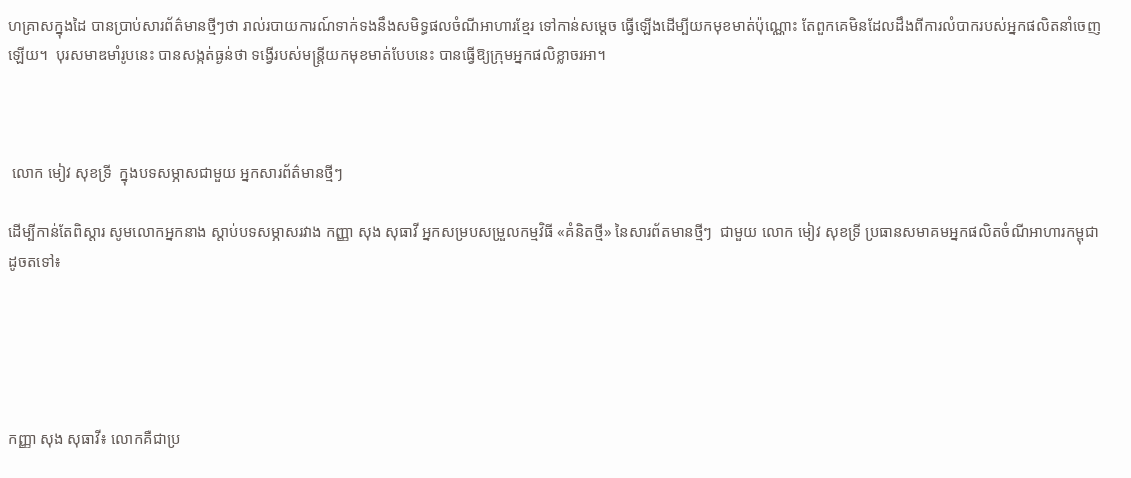ហគ្រាសក្នុងដៃ បានប្រាប់សារព័ត៌មានថ្មីៗថា រាល់របាយការណ៍ទាក់ទងនឹងសមិទ្ធផលចំណីអាហារខ្មែរ ទៅកាន់សម្តេច ធ្វើឡើងដើម្បីយកមុខមាត់ប៉ុណ្ណោះ តែពួកគេមិនដែលដឹងពីការលំបាករបស់អ្នកផលិតនាំចេញឡើយ។  បុរសមាឌមាំរូបនេះ បានសង្កត់ធ្ងន់ថា ទង្វើរបស់មន្ត្រីយកមុខមាត់បែបនេះ បានធ្វើឱ្យក្រុមអ្នកផលិខ្លាចរអា។



 លោក មៀវ សុខទ្រី  ក្នុងបទសម្ភាសជាមួយ អ្នកសារព័ត៌មានថ្មីៗ

ដើម្បីកាន់តែពិស្តារ សូមលោកអ្នកនាង ស្តាប់បទសម្ភាសរវាង កញ្ញា សុង សុធាវី អ្នកសម្របសម្រួលកម្មវិធី «គំនិតថ្មី» នៃសារព័តមានថ្មីៗ  ជាមួយ លោក មៀវ សុខទ្រី ប្រធានសមាគមអ្នកផលិតចំណីអាហារកម្ពុជា ដូចតទៅ៖





កញ្ញា សុង សុធាវី៖ លោកគឺជាប្រ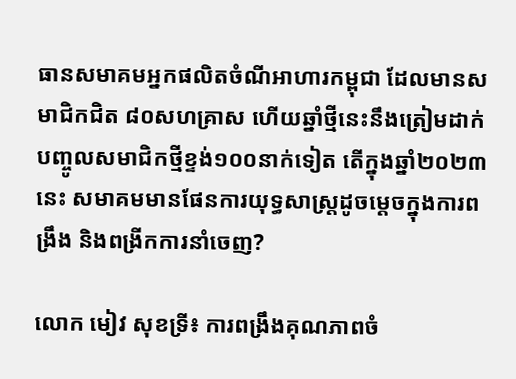ធានសមាគមអ្នកផលិតចំណីអាហារកម្ពុជា ដែលមានសមាជិកជិត ៨០សហគ្រាស ហើយឆ្នាំថ្មីនេះនឹងត្រៀមដាក់បញ្ចូលសមាជិកថ្មីខ្ទង់១០០នាក់ទៀត តើក្នុងឆ្នាំ២០២៣នេះ សមាគមមានផែនការយុទ្ធសាស្រ្តដូចម្តេចក្នុងការពង្រឹង និងពង្រីកការនាំចេញ?

លោក មៀវ សុខទ្រី៖ ការពង្រឹងគុណភាពចំ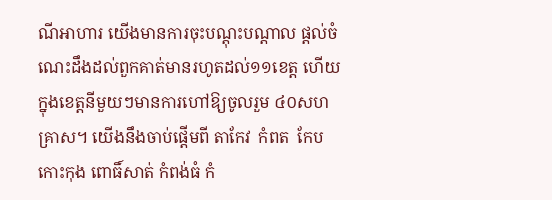ណីអាហារ យើងមានការចុះបណ្តុះបណ្តាល ផ្តល់ចំណេះដឹងដល់ពួកគាត់មានរហូតដល់១១ខេត្ត ហើយក្នុងខេត្តនីមួយៗមានការហៅឱ្យចូលរួម ៤០សហគ្រាស។ យើងនឹងចាប់ផ្តើមពី តាកែវ  កំពត  កែប កោះកុង ពោធិ៍សាត់ កំពង់ធំ កំ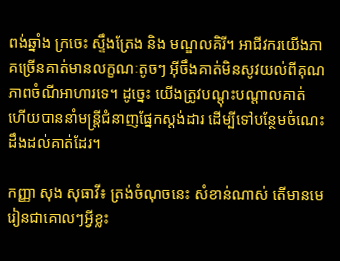ពង់ឆ្នាំង ក្រចេះ ស្ទឹងត្រែង និង មណ្ឌលគិរី។ អាជីវករយើងភាគច្រើនគាត់មានលក្ខណៈតូចៗ អ៊ីចឹងគាត់មិនសូវយល់ពីគុណភាពចំណីអាហារទេ។ ដូច្នេះ យើងត្រូវបណ្តុះបណ្តាលគាត់ ហើយបាននាំមន្រ្តីជំនាញផ្នែកស្តង់ដារ ដើម្បីទៅបន្ថែមចំណេះដឹងដល់គាត់ដែរ។

កញ្ញា សុង សុធាវី៖ ត្រង់ចំណុចនេះ សំខាន់ណាស់ តើមានមេរៀនជាគោលៗអ្វីខ្លះ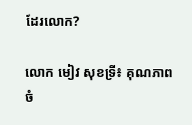ដែរលោក?

លោក មៀវ សុខទ្រី៖ គុណភាពចំ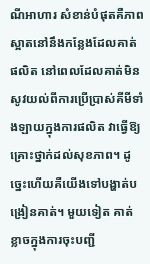ណីអាហារ សំខាន់បំផុតគឺភាពស្អាតនៅនឹងកន្លែងដែលគាត់ផលិត នៅពេលដែលគាត់មិនសូវយល់ពីការប្រើប្រាស់គីមីទាំងឡាយក្នុងការផលិត វាធ្វើឱ្យគ្រោះថ្នាក់ដល់សុខភាព។ ដូច្នេះហើយគឺយើងទៅបង្ហាត់បង្រៀនគាត់។ មួយទៀត គាត់ខ្លាចក្នុងការចុះបញ្ជី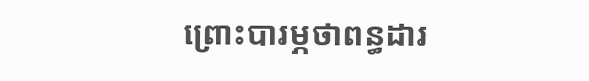ព្រោះបារម្ភថាពន្ធដារ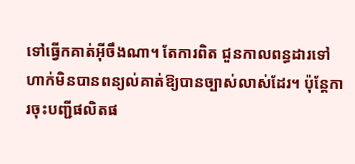ទៅធ្វើកគាត់អ៊ីចឹងណា។ តែការពិត ជួនកាលពន្ធដារទៅហាក់មិនបានពន្យល់គាត់ឱ្យបានច្បាស់លាស់ដែរ។ ប៉ុន្តែការចុះបញ្ជីផលិតផ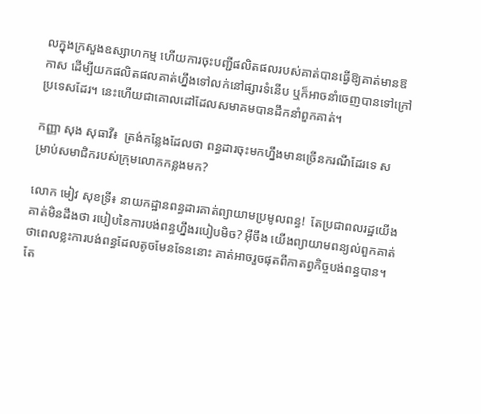លក្នុងក្រសួងឧស្សាហកម្ម ហើយការចុះបញ្ជីផលិតផលរបស់គាត់បានធ្វើឱ្យគាត់មានឱកាស ដើម្បីយកផលិតផលគាត់ហ្នឹងទៅលក់នៅផ្សារទំនើប ឬក៏អាចនាំចេញបានទៅក្រៅប្រទេសដែរ។ នេះហើយជាគោលដៅដែលសមាគមបានដឹកនាំពួកគាត់។

កញ្ញា សុង សុធាវី៖  ត្រង់កន្លែងដែលថា ពន្ធដារចុះមកហ្នឹងមានច្រើនករណីដែរទេ សម្រាប់សមាជិករបស់ក្រុមលោកកន្លងមក?

លោក មៀវ សុខទ្រី៖ នាយកដ្ឋានពន្ធដារគាត់ព្យាយាមប្រមូលពន្ធ!  តែប្រជាពលរដ្ឋយើងគាត់មិនដឹងថា របៀបនៃការបង់ពន្ធហ្នឹងរបៀបមិច? អ៊ីចឹង យើងព្យាយាមពន្យល់ពួកគាត់ ថាពេលខ្លះការបង់ពន្ធដែលតូចមែនទែននោះ គាត់អាចរួចផុតពីកាតព្វកិច្ចបង់ពន្ធបាន។ តែ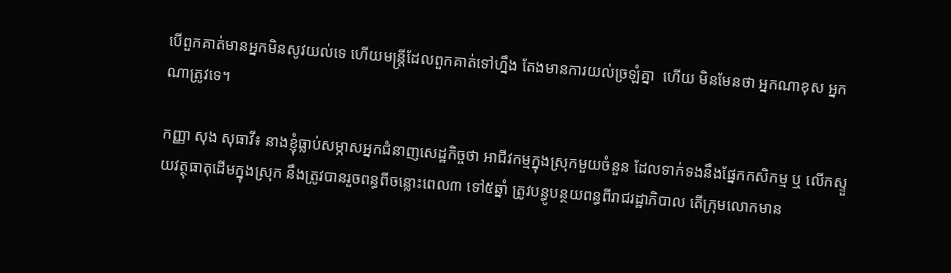បើពួកគាត់មានអ្នកមិនសូវយល់ទេ ហើយមន្រ្តីដែលពួកគាត់ទៅហ្នឹង តែងមានការយល់ច្រឡំគ្នា  ហើយ មិនមែនថា អ្នកណាខុស អ្នកណាត្រូវទេ។

កញ្ញា សុង សុធាវី៖ នាងខ្ញុំធ្លាប់សម្ភាសអ្នកជំនាញសេដ្ឋកិច្ចថា អាជីវកម្មក្នុងស្រុកមួយចំនួន ដែលទាក់ទងនឹងផ្នែកកសិកម្ម ឬ លើកស្ទួយវត្ថុធាតុដើមក្នុងស្រុក នឹងត្រូវបានរួចពន្ធពីចន្លោះពេល៣ ទៅ៥ឆ្នាំ ត្រូវបន្ធូបន្ថយពន្ធពីរាជរដ្ឋាភិបាល តើក្រុមលោកមាន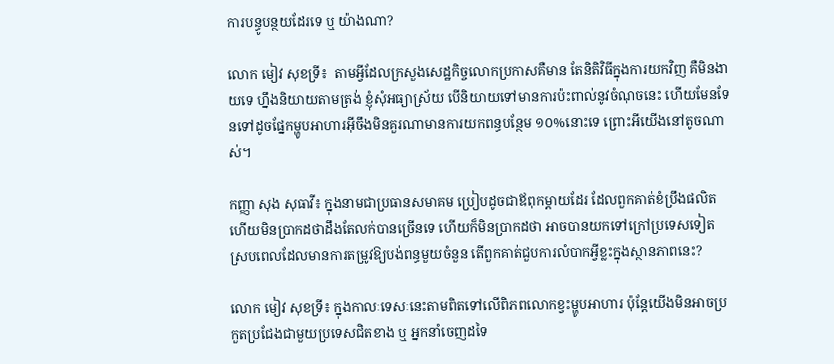ការបន្ធូបន្ថយដែរទេ ឬ យ៉ាងណា?

លោក មៀវ សុខទ្រី៖  តាមអ្វីដែលក្រសួងសេដ្ឋកិច្ចលោកប្រកាសគឺមាន តែនិតិវិធីក្នុងការយកវិញ គឺមិនងាយទេ ហ្នឹងនិយាយតាមត្រង់ ខ្ញុំសុំអធ្យាស្រ័យ បើនិយាយទៅមានការប៉ះពាល់នូវចំណុចនេះ ហើយមែនទែនទៅដូចផ្នែកម្ហូបអាហារអ៊ីចឹងមិនគួរណាមានការយកពន្ធបន្ថែម ១០%នោះទេ ព្រោះអីយើងនៅតូចណាស់។

កញ្ញា សុង សុធាវី៖ ក្នុងនាមជាប្រធានសមាគម ប្រៀបដូចជាឪពុកម្តាយដែរ ដែលពួកគាត់ខំប្រឹងផលិតហើយមិនប្រាកដថាដឹងតែលក់បានច្រើនទេ ហើយក៏មិនប្រាកដថា អាចបានយកទៅក្រៅប្រទេសទៀត ស្របពេលដែលមានការតម្រូវឱ្យបង់ពន្ធមួយចំនួន តើពួកគាត់ជួបការលំបាកអ្វីខ្លះក្នុងស្ថានភាពនេះ?

លោក មៀវ សុខទ្រី៖ ក្នុងកាលៈទេសៈនេះតាមពិតទៅលើពិភពលោកខ្វះម្ហូបអាហារ ប៉ុន្តែយើងមិនអាចប្រកួតប្រជែងជាមួយប្រទេសជិតខាង ឬ អ្នកនាំចេញដទៃ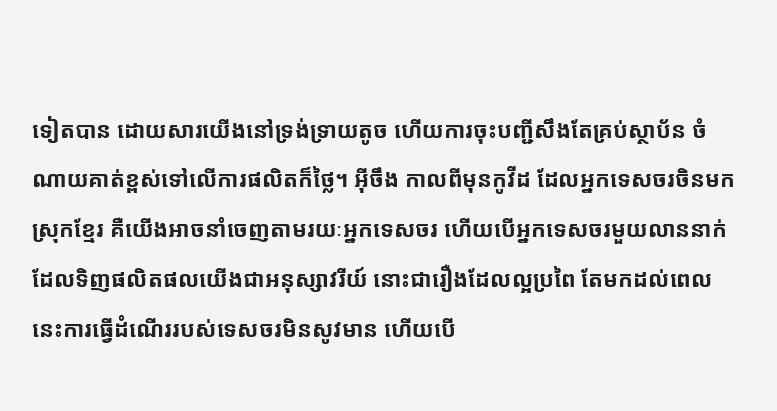ទៀតបាន ដោយសារយើងនៅទ្រង់ទ្រាយតូច ហើយការចុះបញ្ជីសឹងតែគ្រប់ស្ថាប័ន ចំណាយគាត់ខ្ពស់ទៅលើការផលិតក៏ថ្លៃ។ អ៊ីចឹង កាលពីមុនកូវីដ ដែលអ្នកទេសចរចិនមកស្រុកខ្មែរ គឺយើងអាចនាំចេញតាមរយៈអ្នកទេសចរ ហើយបើអ្នកទេសចរមួយលាននាក់ ដែលទិញផលិតផលយើងជាអនុស្សាវរីយ៍ នោះជារឿងដែលល្អប្រពៃ តែមកដល់ពេលនេះការធ្វើដំណើររបស់ទេសចរមិនសូវមាន ហើយបើ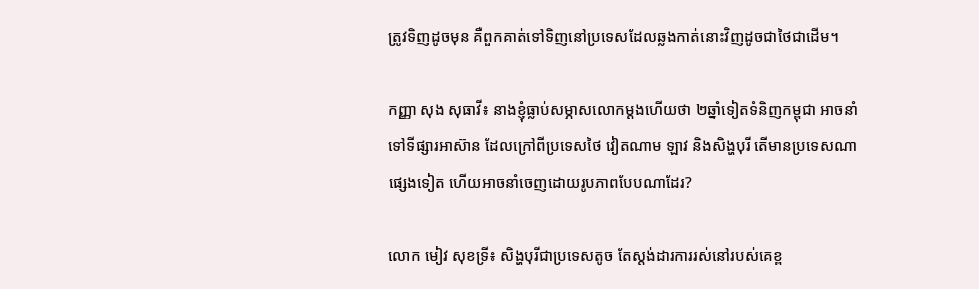ត្រូវទិញដូចមុន គឺពួកគាត់ទៅទិញនៅប្រទេសដែលឆ្លងកាត់នោះវិញដូចជាថៃជាដើម។

កញ្ញា សុង សុធាវី៖ នាងខ្ញុំធ្លាប់សម្ភាសលោកម្តងហើយថា ២ឆ្នាំទៀតទំនិញកម្ពុជា អាចនាំទៅទីផ្សារអាស៊ាន ដែលក្រៅពីប្រទេសថៃ វៀតណាម ឡាវ និងសិង្ហបុរី តើមានប្រទេសណាផ្សេងទៀត ហើយអាចនាំចេញដោយរូបភាពបែបណាដែរ?

លោក មៀវ សុខទ្រី៖ សិង្ហបុរីជាប្រទេសតូច តែស្តង់ដារការរស់នៅរបស់គេខ្ព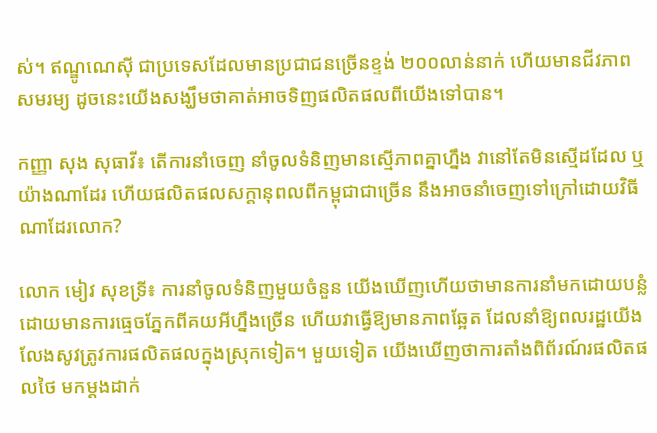ស់។ ឥណ្ឌូណេស៊ី ជាប្រទេសដែលមានប្រជាជនច្រើនខ្ទង់ ២០០លាន់នាក់ ហើយមានជីវភាពសមរម្យ ដូចនេះយើងសង្ឃឹមថាគាត់អាចទិញផលិតផលពីយើងទៅបាន។

កញ្ញា សុង សុធាវី៖ តើការនាំចេញ នាំចូលទំនិញមានស្មើភាពគ្នាហ្នឹង វានៅតែមិនស្មើដដែល ឬ យ៉ាងណាដែរ ហើយផលិតផលសក្តានុពលពីកម្ពុជាជាច្រើន នឹងអាចនាំចេញទៅក្រៅដោយវិធីណាដែរលោក?

លោក មៀវ សុខទ្រី៖ ការនាំចូលទំនិញមួយចំនួន យើងឃើញហើយថាមានការនាំមកដោយបន្លំ ដោយមានការធ្មេចភ្នែកពីគយអីហ្នឹងច្រើន ហើយវាធ្វើឱ្យមានភាពឆ្អែត ដែលនាំឱ្យពលរដ្ឋយើងលែងសូវត្រូវការផលិតផលក្នុងស្រុកទៀត។ មួយទៀត យើងឃើញថាការតាំងពិព័រណ៍រផលិតផលថៃ មកម្តងដាក់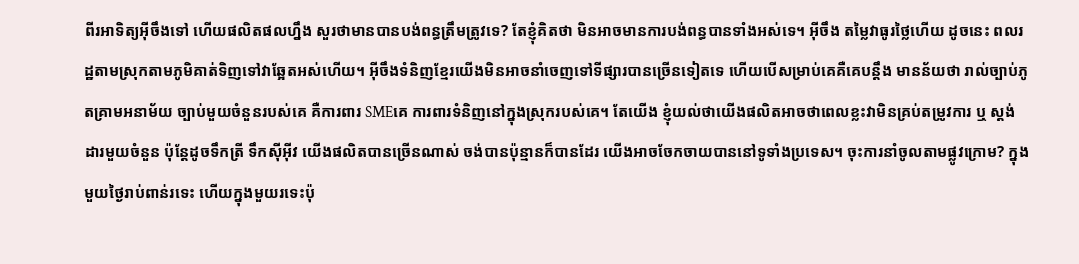ពីរអាទិត្យអ៊ីចឹងទៅ ហើយផលិតផលហ្នឹង សួរថាមានបានបង់ពន្ធត្រឹមត្រូវទេ? តែខ្ញុំគិតថា មិនអាចមានការបង់ពន្ធបានទាំងអស់ទេ។ អ៊ីចឹង តម្លៃវាធូរថ្លៃហើយ ដូចនេះ ពលរដ្ឋតាមស្រុកតាមភូមិគាត់ទិញទៅវាឆ្អែតអស់ហើយ។ អ៊ីចឹងទំនិញខ្មែរយើងមិនអាចនាំចេញទៅទីផ្សារបានច្រើនទៀតទេ ហើយបើសម្រាប់គេគឺគេបន្តឹង មានន័យថា រាល់ច្បាប់ភូតគ្រាមអនាម័យ ច្បាប់មួយចំនួនរបស់គេ គឺការពារ SMEគេ ការពារទំនិញនៅក្នុងស្រុករបស់គេ។ តែយើង ខ្ញុំយល់ថាយើងផលិតអាចថាពេលខ្លះវាមិនគ្រប់តម្រូវការ ឬ ស្តង់ដារមួយចំនួន ប៉ុន្តែដូចទឹកត្រី ទឹកស៊ីអ៊ីវ យើងផលិតបានច្រើនណាស់ ចង់បានប៉ុន្មានក៏បានដែរ យើងអាចចែកចាយបាននៅទូទាំងប្រទេស។ ចុះការនាំចូលតាមផ្លូវក្រោម? ក្នុងមួយថ្ងៃរាប់ពាន់រទេះ ហើយក្នុងមួយរទេះប៉ុ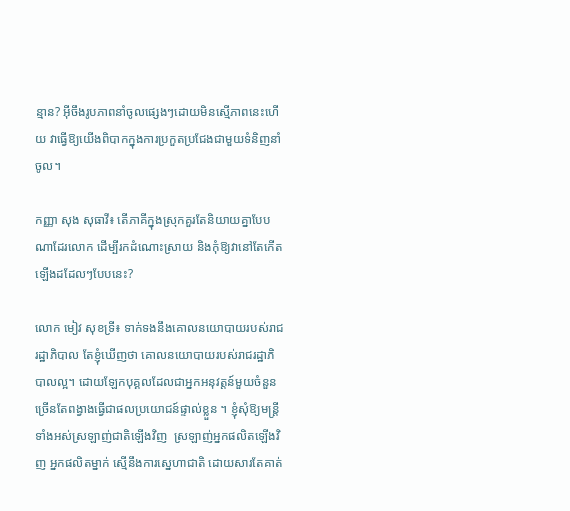ន្មាន? អ៊ីចឹងរូបភាពនាំចូលផ្សេងៗដោយមិនស្មើភាពនេះហើយ វាធ្វើឱ្យយើងពិបាកក្នុងការប្រកួតប្រជែងជាមួយទំនិញនាំចូល។

កញ្ញា សុង សុធាវី៖ តើភាគីក្នុងស្រុកគួរតែនិយាយគ្នាបែបណាដែរលោក ដើម្បីរកដំណោះស្រាយ និងកុំឱ្យវានៅតែកើតឡើងដដែលៗបែបនេះ?

លោក មៀវ សុខទ្រី៖ ទាក់ទងនឹងគោលនយោបាយរបស់រាជរដ្ឋាភិបាល តែខ្ញុំឃើញថា គោលនយោបាយរបស់រាជរដ្ឋាភិបាលល្អ។ ដោយឡែកបុគ្គលដែលជាអ្នកអនុវត្តន៍មួយចំនួន ច្រើនតែពង្វាងធ្វើជាផលប្រយោជន៍ផ្ទាល់ខ្លួន ។ ខ្ញុំសុំឱ្យមន្ត្រីទាំងអស់ស្រឡាញ់ជាតិឡើងវិញ  ស្រឡាញ់អ្នកផលិតឡើងវិញ អ្នកផលិតម្នាក់ ស្មើនឹងការស្នេហាជាតិ ដោយសារតែគាត់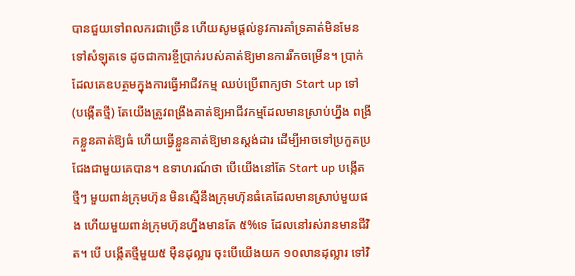បានជួយទៅពលករជាច្រើន ហើយសូមផ្តល់នូវការគាំទ្រគាត់មិនមែនទៅសំឡុតទេ ដូចជាការខ្ចីប្រាក់របស់គាត់ឱ្យមានការរីកចម្រើន។ ប្រាក់ដែលគេឧបត្ថមក្នុងការធ្វើអាជីវកម្ម ឈប់ប្រើពាក្យថា Start up ទៅ  (បង្កើតថ្មី) តែយើងត្រូវពង្រឹងគាត់ឱ្យអាជីវកម្មដែលមានស្រាប់ហ្នឹង ពង្រីកខ្លួនគាត់ឱ្យធំ ហើយធ្វើខ្លួនគាត់ឱ្យមានស្តង់ដារ ដើម្បីអាចទៅប្រកួតប្រជែងជាមួយគេបាន។ ឧទាហរណ៍ថា បើយើងនៅតែ Start up បង្កើតថ្មីៗ មួយពាន់ក្រុមហ៊ុន មិនស្មើនឹងក្រុមហ៊ុនធំគេដែលមានស្រាប់មួយផង ហើយមួយពាន់ក្រុមហ៊ុនហ្នឹងមានតែ ៥%ទេ ដែលនៅរស់រានមានជីវិត។ បើ បង្កើតថ្មីមួយ៥ ម៉ឺនដុល្លារ ចុះបើយើងយក ១០លានដុល្លារ ទៅវិ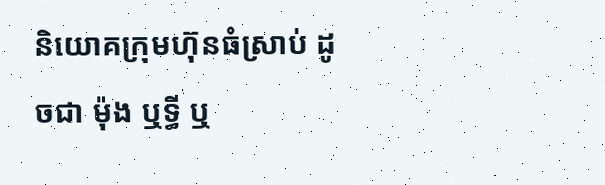និយោគក្រុមហ៊ុនធំស្រាប់ ដូចជា ម៉ុង ឬទ្ធី ឬ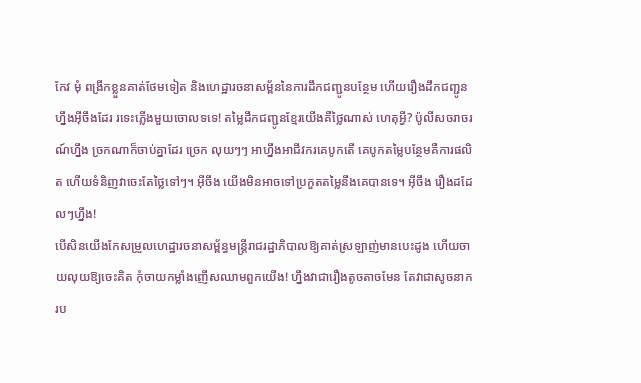កែវ មុំ ពង្រីកខ្លួនគាត់ថែមទៀត និងហេដ្ឋារចនាសម្ព័ននៃការដឹកជញ្ជូនបន្ថែម ហើយរឿងដឹកជញ្ជូនហ្នឹងអ៊ីចឹងដែរ រទេះភ្លើងមួយចោលទទេ! តម្លៃដឹកជញ្ជូនខ្មែរយើងគឺថ្លៃណាស់ ហេតុអ្វី? ប៉ូលីសចរាចរណ៍ហ្នឹង ច្រកណាក៏ចាប់គ្នាដែរ ច្រេក លុយៗៗ អាហ្នឹងអាជីវករគេបូកតើ គេបូកតម្លៃបន្ថែមគឺការផលិត ហើយទំនិញវាចេះតែថ្លៃទៅៗ។ អ៊ីចឹង យើងមិនអាចទៅប្រកួតតម្លៃនឹងគេបានទេ។ អ៊ីចឹង រឿងដដែលៗហ្នឹង!
បើសិនយើងកែសម្រួលហេដ្ឋារចនាសម្ព័ន្ធមន្រ្តីរាជរដ្ឋាភិបាលឱ្យគាត់ស្រឡាញ់មានបេះដូង ហើយចាយលុយឱ្យចេះគិត កុំចាយកម្លាំងញើសឈាមពួកយើង! ហ្នឹងវាជារឿងតូចតាចមែន តែវាជាសូចនាករប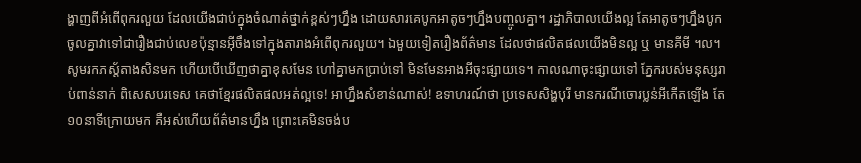ង្ហាញពីអំពើពុករលួយ ដែលយើងជាប់ក្នុងចំណាត់ថ្នាក់ខ្ពស់ៗហ្នឹង ដោយសារគេបូកអាតូចៗហ្នឹងបញ្ចូលគ្នា។ រដ្ឋាភិបាលយើងល្អ តែអាតូចៗហ្នឹងបូកចូលគ្នាវាទៅជារឿងជាប់លេខប៉ុន្មានអ៊ីចឹងទៅក្នុងតារាងអំពើពុករលួយ។ ឯមួយទៀតរឿងព័ត៌មាន ដែលថាផលិតផលយើងមិនល្អ ឬ មានគីមី ។ល។ សូមរកភស្ត័តាងសិនមក ហើយបើឃើញថាគ្នាខុសមែន ហៅគ្នាមកប្រាប់ទៅ មិនមែនអាងអីចុះផ្សាយទេ។ កាលណាចុះផ្សាយទៅ ភ្នែករបស់មនុស្សរាប់ពាន់នាក់ ពិសេសបរទេស គេថាខ្មែរផលិតផលអត់ល្អទេ! អាហ្នឹងសំខាន់ណាស់! ឧទាហរណ៍ថា ប្រទេសសិង្ហបុរី មានករណីចោរប្លន់អីកើតឡើង តែ១០នាទីក្រោយមក គឺអស់ហើយព័ត៌មានហ្នឹង ព្រោះគេមិនចង់ប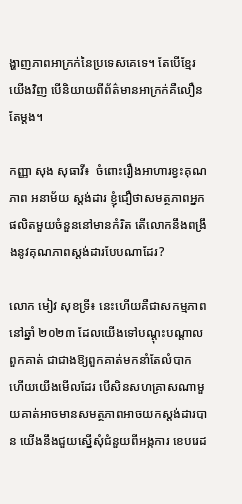ង្ហាញភាពអាក្រក់នៃប្រទេសគេទេ។ តែបើខ្មែរយើងវិញ បើនិយាយពីព័ត៌មានអាក្រក់គឺលឿនតែម្តង។

កញ្ញា សុង សុធាវី៖  ចំពោះរឿងអាហារខ្វះគុណភាព អនាម័យ ស្តង់ដារ ខ្ញុំជឿថាសមត្ថភាពអ្នកផលិតមួយចំនួននៅមានកំរិត តើលោកនឹងពង្រឹងនូវគុណភាពស្តង់ដារបែបណាដែរ?

លោក មៀវ សុខទ្រី៖ នេះហើយគឺជាសកម្មភាពនៅឆ្នាំ ២០២៣ ដែលយើងទៅបណ្តុះបណ្តាលពួកគាត់ ជាជាងឱ្យពួកគាត់មកនាំតែលំបាក ហើយយើងមើលដែរ បើសិនសហគ្រាសណាមួយគាត់អាចមានសមត្ថភាពអាចយកស្តង់ដារបាន យើងនឹងជួយស្នើសុំជំនួយពីអង្កការ ខេបរេដ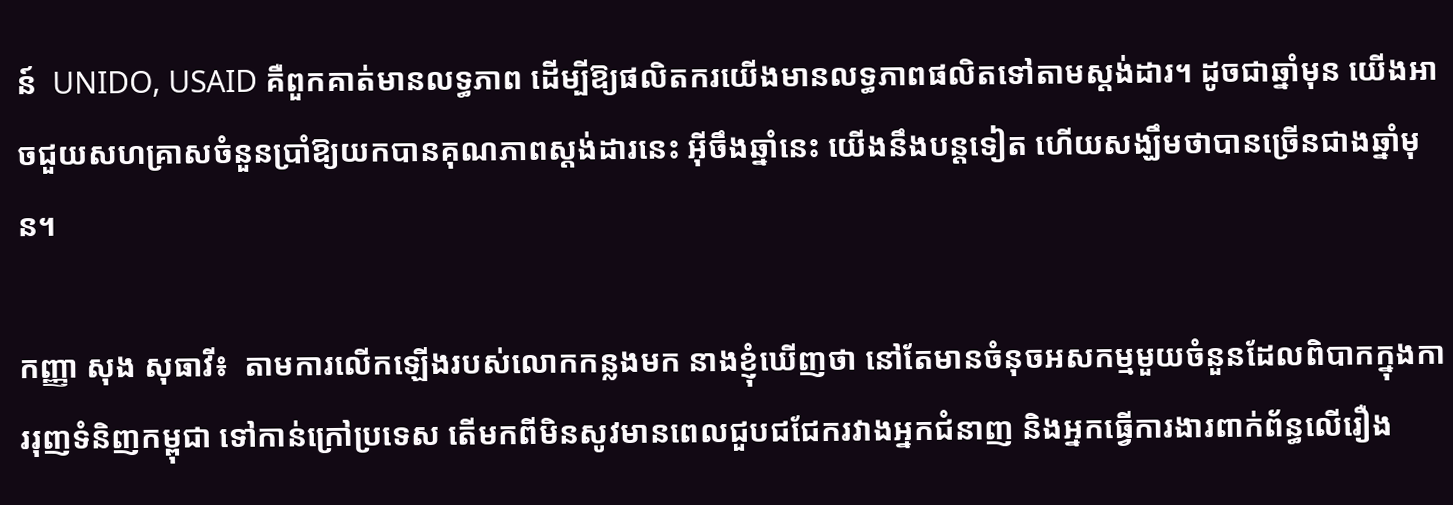ន៍  UNIDO, USAID គឺពួកគាត់មានលទ្ធភាព ដើម្បីឱ្យផលិតករយើងមានលទ្ធភាពផលិតទៅតាមស្តង់ដារ។ ដូចជាឆ្នាំមុន យើងអាចជួយសហគ្រាសចំនួនប្រាំឱ្យយកបានគុណភាពស្តង់ដារនេះ អ៊ីចឹងឆ្នាំនេះ យើងនឹងបន្តទៀត ហើយសង្ឃឹមថាបានច្រើនជាងឆ្នាំមុន។

កញ្ញា សុង សុធាវី៖  តាមការលើកឡើងរបស់លោកកន្លងមក នាងខ្ញុំឃើញថា នៅតែមានចំនុចអសកម្មមួយចំនួនដែលពិបាកក្នុងការរុញទំនិញកម្ពុជា ទៅកាន់ក្រៅប្រទេស តើមកពីមិនសូវមានពេលជួបជជែករវាងអ្នកជំនាញ និងអ្នកធ្វើការងារពាក់ព័ន្ធលើរឿង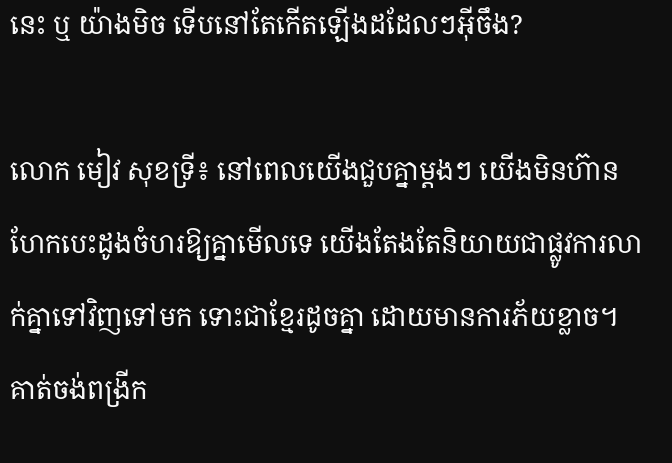នេះ ឬ យ៉ាងមិច ទើបនៅតែកើតឡើងដដែលៗអ៊ីចឹង?

លោក មៀវ សុខទ្រី៖ នៅពេលយើងជួបគ្នាម្តងៗ យើងមិនហ៊ានហែកបេះដូងចំហរឱ្យគ្នាមើលទេ យើងតែងតែនិយាយជាផ្លូវការលាក់គ្នាទៅវិញទៅមក ទោះជាខ្មែរដូចគ្នា ដោយមានការភ័យខ្លាច។ គាត់ចង់ពង្រីក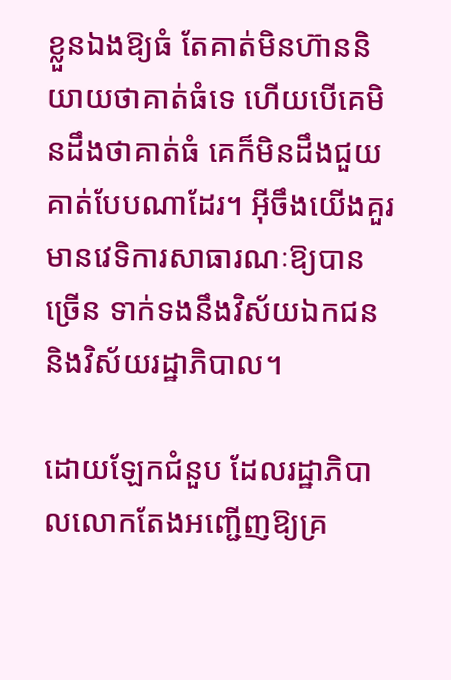ខ្លួនឯងឱ្យធំ តែគាត់មិនហ៊ាននិយាយថាគាត់ធំទេ ហើយបើគេមិនដឹងថាគាត់ធំ គេក៏មិនដឹងជួយគាត់បែបណាដែរ។ អ៊ីចឹងយើងគួរមានវេទិការសាធារណៈឱ្យបានច្រើន ទាក់ទងនឹងវិស័យឯកជន និងវិស័យរដ្ឋាភិបាល។

ដោយឡែកជំនួប ដែលរដ្ឋាភិបាលលោកតែងអញ្ជើញឱ្យគ្រ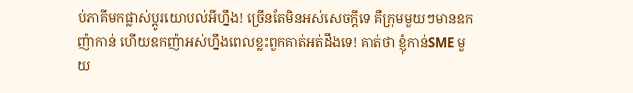ប់ភាគីមកផ្លាស់ប្តូរយោបល់អីហ្នឹង! ច្រើនតែមិនអស់សេចក្តីទេ គឺក្រុមមួយៗមានឧកញ៉ាកាន់ ហើយឧកញ៉ាអស់ហ្នឹងពេលខ្លះពួកគាត់អត់ដឹងទេ! គាត់ថា ខ្ញុំកាន់SME មួយ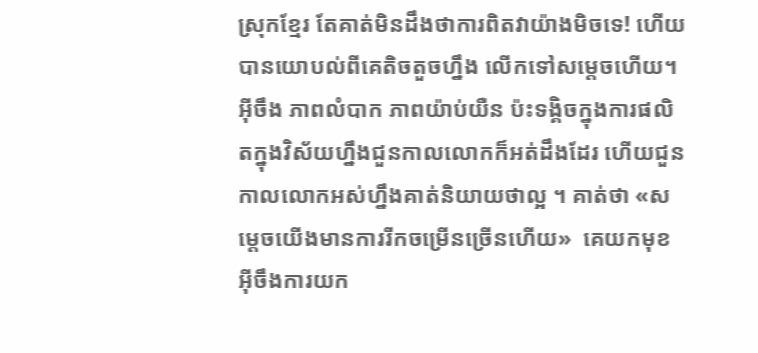ស្រុកខ្មែរ តែគាត់មិនដឹងថាការពិតវាយ៉ាងមិចទេ! ហើយបានយោបល់ពីគេតិចតួចហ្នឹង លើកទៅសម្តេចហើយ។ អ៊ីចឹង ភាពលំបាក ភាពយ៉ាប់យឺន ប៉ះទង្គិចក្នុងការផលិតក្នុងវិស័យហ្នឹងជួនកាលលោកក៏អត់ដឹងដែរ ហើយជួនកាលលោកអស់ហ្នឹងគាត់និយាយថាល្អ ។ គាត់ថា «សម្តេចយើងមានការរីកចម្រើនច្រើនហើយ»  គេយកមុខ  អ៊ីចឹងការយក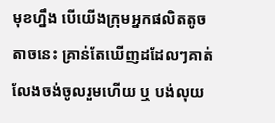មុខហ្នឹង បើយើងក្រុមអ្នកផលិតតូចតាចនេះ គ្រាន់តែឃើញដដែលៗគាត់លែងចង់ចូលរួមហើយ ឬ បង់លុយ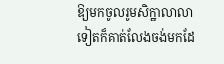ឱ្យមកចូលរូមសិក្ឋាលាលាទៀតក៏គាត់លែងចង់មកដែ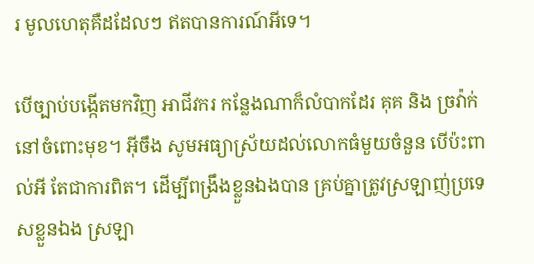រ មូលហេតុគឺដដែលៗ ឥតបានការណ៍អីទេ។

បើច្បាប់បង្កើតមកវិញ អាជីវករ កន្លែងណាក៏លំបាកដែរ គុគ និង ច្រវ៉ាក់នៅចំពោះមុខ។ អ៊ីចឹង សូមអធ្យាស្រ័យដល់លោកធំមួយចំនួន បើប៉ះពាល់អី តែជាការពិត។ ដើម្បីពង្រឹងខ្លួនឯងបាន គ្រប់គ្នាត្រូវស្រឡាញ់ប្រទេសខ្លួនឯង ស្រឡា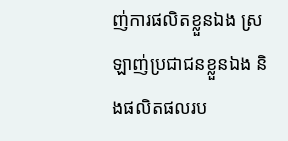ញ់ការផលិតខ្លួនឯង ស្រឡាញ់ប្រជាជនខ្លួនឯង និងផលិតផលរប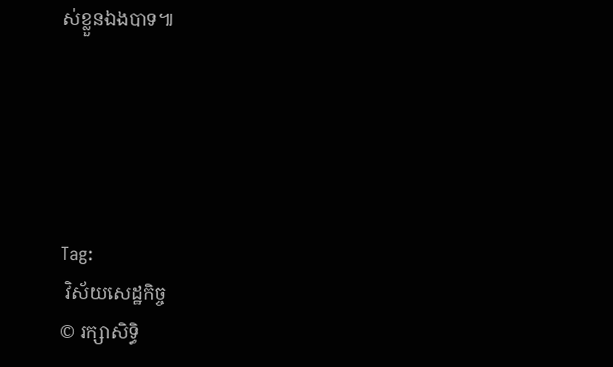ស់ខ្លួនឯងបាទ៕





Tag:
 វិស័យសេដ្ឋកិច្ច
© រក្សាសិទ្ធិ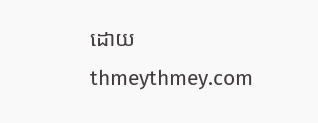ដោយ thmeythmey.com